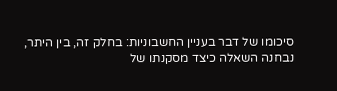סיכומו של דבר בעניין החשבוניות: בחלק זה, בין היתר, נבחנה השאלה כיצד מסקנתו של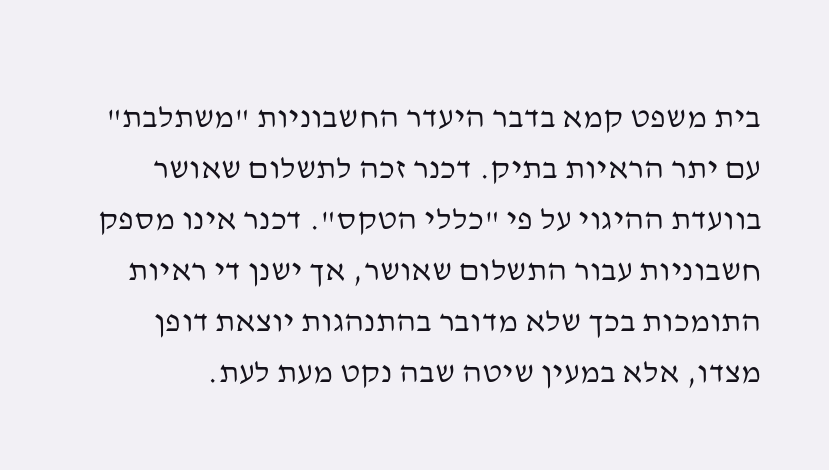בית משפט קמא בדבר היעדר החשבוניות "משתלבת" עם יתר הראיות בתיק. דכנר זכה לתשלום שאושר בוועדת ההיגוי על פי "כללי הטקס". דכנר אינו מספק חשבוניות עבור התשלום שאושר, אך ישנן די ראיות התומכות בכך שלא מדובר בהתנהגות יוצאת דופן מצדו, אלא במעין שיטה שבה נקט מעת לעת.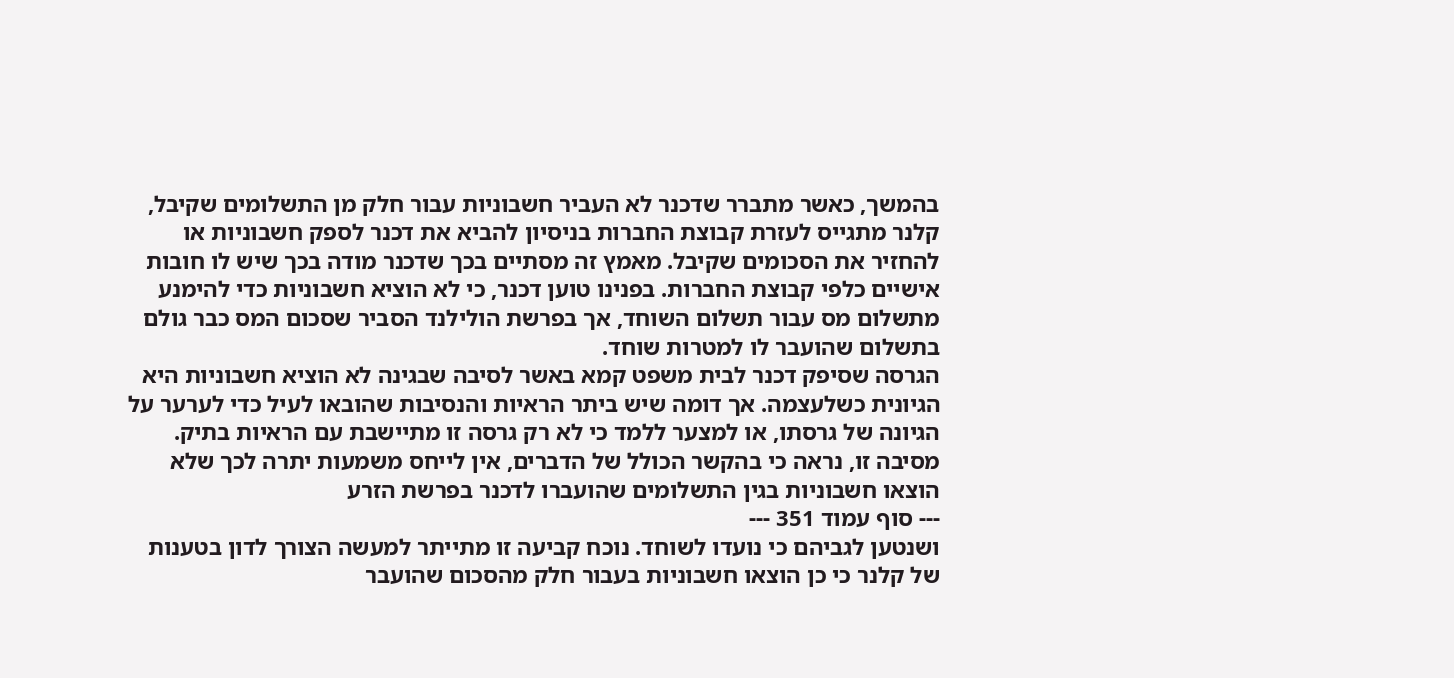בהמשך, כאשר מתברר שדכנר לא העביר חשבוניות עבור חלק מן התשלומים שקיבל, קלנר מתגייס לעזרת קבוצת החברות בניסיון להביא את דכנר לספק חשבוניות או להחזיר את הסכומים שקיבל. מאמץ זה מסתיים בכך שדכנר מודה בכך שיש לו חובות אישיים כלפי קבוצת החברות. בפנינו טוען דכנר, כי לא הוציא חשבוניות כדי להימנע מתשלום מס עבור תשלום השוחד, אך בפרשת הולילנד הסביר שסכום המס כבר גולם בתשלום שהועבר לו למטרות שוחד.
הגרסה שסיפק דכנר לבית משפט קמא באשר לסיבה שבגינה לא הוציא חשבוניות היא הגיונית כשלעצמה. אך דומה שיש ביתר הראיות והנסיבות שהובאו לעיל כדי לערער על הגיונה של גרסתו, או למצער ללמד כי לא רק גרסה זו מתיישבת עם הראיות בתיק. מסיבה זו, נראה כי בהקשר הכולל של הדברים, אין לייחס משמעות יתרה לכך שלא הוצאו חשבוניות בגין התשלומים שהועברו לדכנר בפרשת הזרע
--- סוף עמוד 351 ---
ושנטען לגביהם כי נועדו לשוחד. נוכח קביעה זו מתייתר למעשה הצורך לדון בטענות של קלנר כי כן הוצאו חשבוניות בעבור חלק מהסכום שהועבר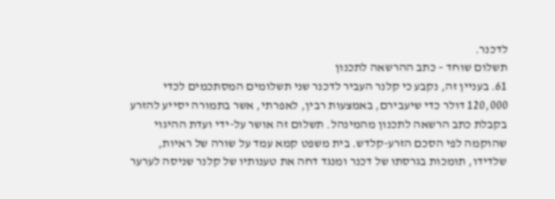לדכנר.
תשלום שוחד – כתב ההרשאה לתכנון
61. בעניין זה, נקבע כי קלנר העביר לדכנר שני תשלומים המסתכמים לכדי 120,000 דולר כדי שיעבירם, באמצעות רבין, לאפרתי, אשר בתמורה יסייע להזרע בקבלת כתב הרשאה לתכנון מהמינהל. תשלום זה אושר על-ידי ועדת ההיגוי שהוקמה לפי הסכם הזרע-קלדש. בית משפט קמא עמד על שורה של ראיות, שלדידו, תומכות בגרסתו של דכנר ומנגד דחה את טענותיו של קלנר שניסה לערער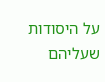על היסודות שעליהם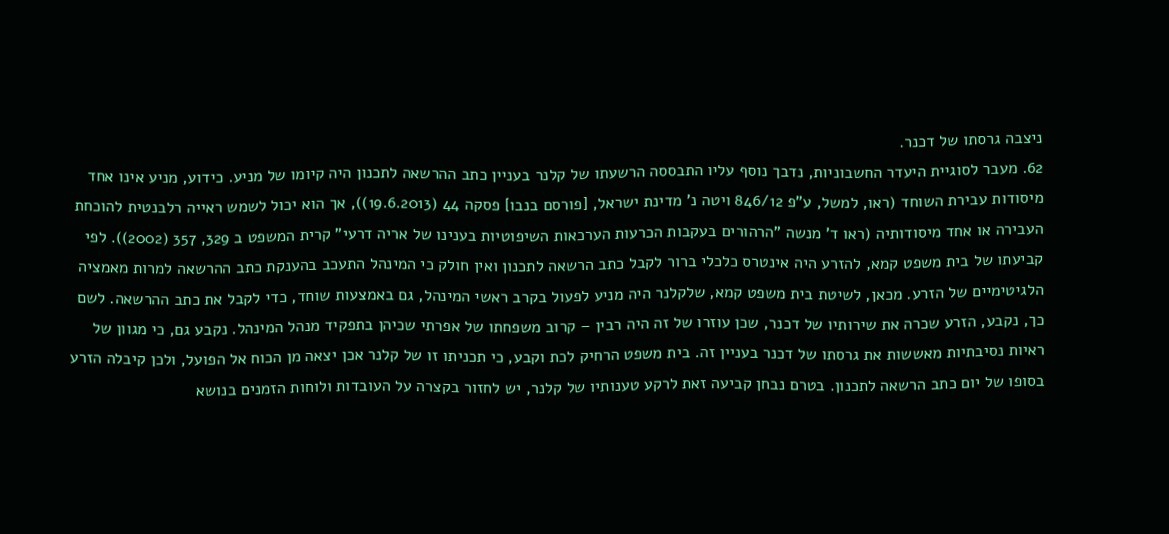ניצבה גרסתו של דכנר.
62. מעבר לסוגיית היעדר החשבוניות, נדבך נוסף עליו התבססה הרשעתו של קלנר בעניין כתב ההרשאה לתכנון היה קיומו של מניע. כידוע, מניע אינו אחד מיסודות עבירת השוחד (ראו, למשל, ע"פ 846/12 ויטה נ' מדינת ישראל, [פורסם בנבו] פסקה 44 (19.6.2013)), אך הוא יכול לשמש ראייה רלבנטית להוכחת העבירה או אחד מיסודותיה (ראו ד' מנשה "הרהורים בעקבות הכרעות הערכאות השיפוטיות בענינו של אריה דרעי" קרית המשפט ב 329, 357 (2002)). לפי קביעתו של בית משפט קמא, להזרע היה אינטרס כלכלי ברור לקבל כתב הרשאה לתכנון ואין חולק כי המינהל התעכב בהענקת כתב ההרשאה למרות מאמציה הלגיטימיים של הזרע. מכאן, לשיטת בית משפט קמא, שלקלנר היה מניע לפעול בקרב ראשי המינהל, גם באמצעות שוחד, כדי לקבל את כתב ההרשאה. לשם כך, נקבע, הזרע שכרה את שירותיו של דכנר, שכן עוזרו של זה היה רבין – קרוב משפחתו של אפרתי שכיהן בתפקיד מנהל המינהל. נקבע גם, כי מגוון של ראיות נסיבתיות מאששות את גרסתו של דכנר בעניין זה. בית משפט הרחיק לכת וקבע, כי תכניתו זו של קלנר אכן יצאה מן הכוח אל הפועל, ולכן קיבלה הזרע בסופו של יום כתב הרשאה לתכנון. בטרם נבחן קביעה זאת לרקע טענותיו של קלנר, יש לחזור בקצרה על העובדות ולוחות הזמנים בנושא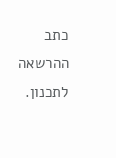כתב ההרשאה לתכנון.